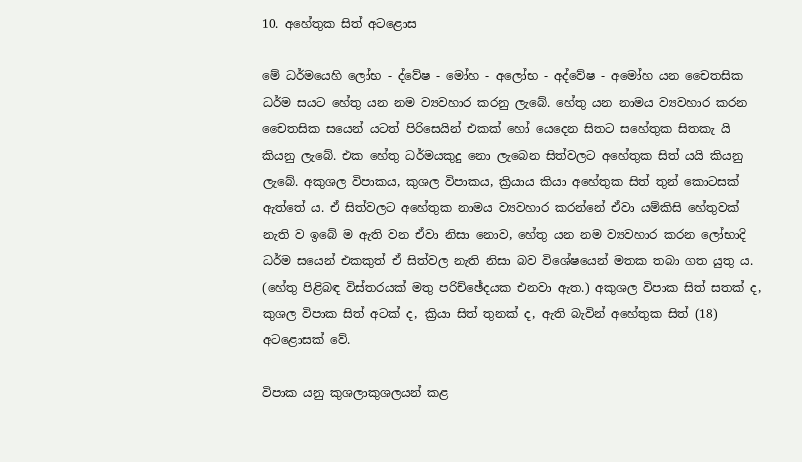10. අහේතුක සිත් අටළොස

මේ ධර්මයෙහි ලෝභ - ද්වේෂ - මෝහ - අලෝභ - අද්වේෂ - අමෝහ යන චෛතසික ධර්ම සයට හේතු යන නම ව්‍යවහාර කරනු ලැබේ. හේතු යන නාමය ව්‍යවහාර කරන චෛතසික සයෙන් යටත් පිරිසෙයින් එකක් හෝ යෙදෙන සිතට සහේතුක සිතකැ යි කියනු ලැබේ. එක හේතු ධර්මයකුදු නො ලැබෙන සිත්වලට අහේතුක සිත් යයි කියනු ලැබේ. අකුශල විපාකය, කුශල විපාකය, ක්‍රියාය කියා අහේතුක සිත් තුන් කොටසක් ඇත්තේ ය. ඒ සිත්වලට අහේතුක නාමය ව්‍යවහාර කරන්නේ ඒවා යම්කිසි හේතුවක් නැති ව ඉබේ ම ඇති වන ඒවා නිසා නොව, හේතු යන නම ව්‍යවහාර කරන ලෝභාදි ධර්ම සයෙන් එකකුත් ඒ සිත්වල නැති නිසා බව විශේෂයෙන් මතක තබා ගත යුතු ය. (හේතු පිළිබඳ විස්තරයක් මතු පරිච්ඡේදයක එනවා ඇත.) අකුශල විපාක සිත් සතක් ද, කුශල විපාක සිත් අටක් ද, ක්‍රියා සිත් තුනක් ද, ඇති බැවින් අහේතුක සිත් (18) අටළොසක් වේ.

විපාක යනු කුශලාකුශලයන් කළ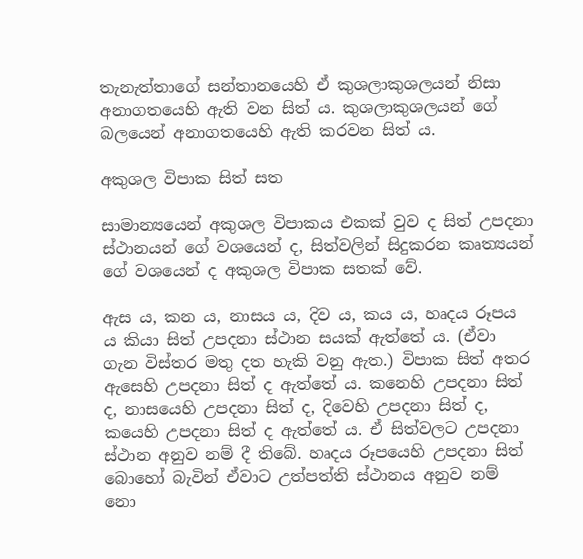තැනැත්තාගේ සන්තානයෙහි ඒ කුශලාකුශලයන් නිසා අනාගතයෙහි ඇති වන සිත් ය. කුශලාකුශලයන් ගේ බලයෙන් අනාගතයෙහි ඇති කරවන සිත් ය.

අකුශල විපාක සිත් සත

සාමාන්‍යයෙන් අකුශල විපාකය එකක් වුව ද සිත් උපදනා ස්ථානයන් ගේ වශයෙන් ද, සිත්වලින් සිදුකරන කෘත්‍යයන් ගේ වශයෙන් ද අකුශල විපාක සතක් වේ.

ඇස ය, කන ය, නාසය ය, දිව ය, කය ය, හෘදය රූපය ය කියා සිත් උපදනා ස්ථාන සයක් ඇත්තේ ය. (ඒවා ගැන විස්තර මතු දත හැකි වනු ඇත.) විපාක සිත් අතර ඇසෙහි උපදනා සිත් ද ඇත්තේ ය. කනෙහි උපදනා සිත් ද, නාසයෙහි උපදනා සිත් ද, දිවෙහි උපදනා සිත් ද, කයෙහි උපදනා සිත් ද ඇත්තේ ය. ඒ සිත්වලට උපදනා ස්ථාන අනුව නම් දී තිබේ. හෘදය රූපයෙහි උපදනා සිත් බොහෝ බැවින් ඒවාට උත්පත්ති ස්ථානය අනුව නම් නො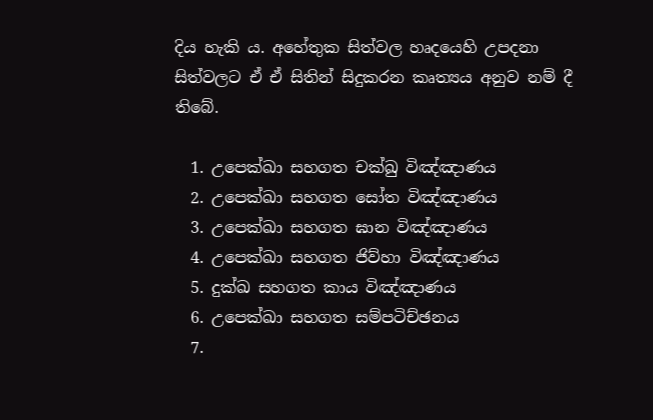දිය හැකි ය. අහේතුක සිත්වල හෘදයෙහි උපදනා සිත්වලට ඒ ඒ සිතින් සිදුකරන කෘත්‍යය අනුව නම් දී තිබේ.

  1. උපෙක්ඛා සහගත චක්ඛු විඤ්ඤාණය
  2. උපෙක්ඛා සහගත සෝත විඤ්ඤාණය
  3. උපෙක්ඛා සහගත ඝාන විඤ්ඤාණය
  4. උපෙක්ඛා සහගත ජිව්හා විඤ්ඤාණය
  5. දුක්ඛ සහගත කාය විඤ්ඤාණය
  6. උපෙක්ඛා සහගත සම්පටිච්ඡනය
  7.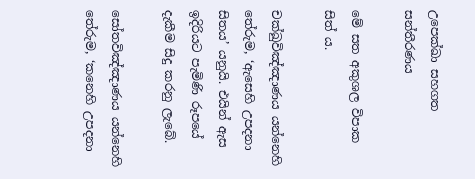උපෙක්ඛා සහගත සන්තීරණය

මේ සත අකුශල විපාක සිත් ය.

චක්ඛුවිඤ්ඤාණය යන්නෙහි තේරුම, ‘ඇසෙහි උපදනා සිතය’ යනුයි. එයින් ඇස ඉදිරියට පැමිණි රූපයේ දැකීම සිදු කරනු ලැබේ.

සෝතවිඤ්ඤාණය යන්නෙහි තේරුම, ‘කනෙහි උපදනා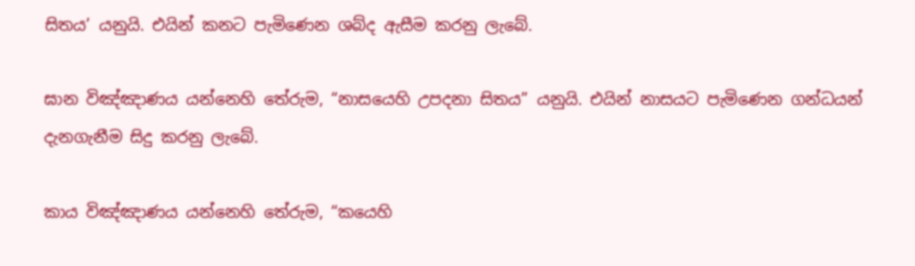සිතය’ යනුයි. එයින් කනට පැමිණෙන ශබ්ද ඇසීම කරනු ලැබේ.

ඝාන විඤ්ඤාණය යන්නෙහි තේරුම, “නාසයෙහි උපදනා සිතය” යනුයි. එයින් නාසයට පැමිණෙන ගන්ධයන් දැනගැනීම සිදු කරනු ලැබේ.

කාය විඤ්ඤාණය යන්නෙහි තේරුම, “කයෙහි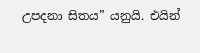උපදනා සිතය” යනුයි. එයින්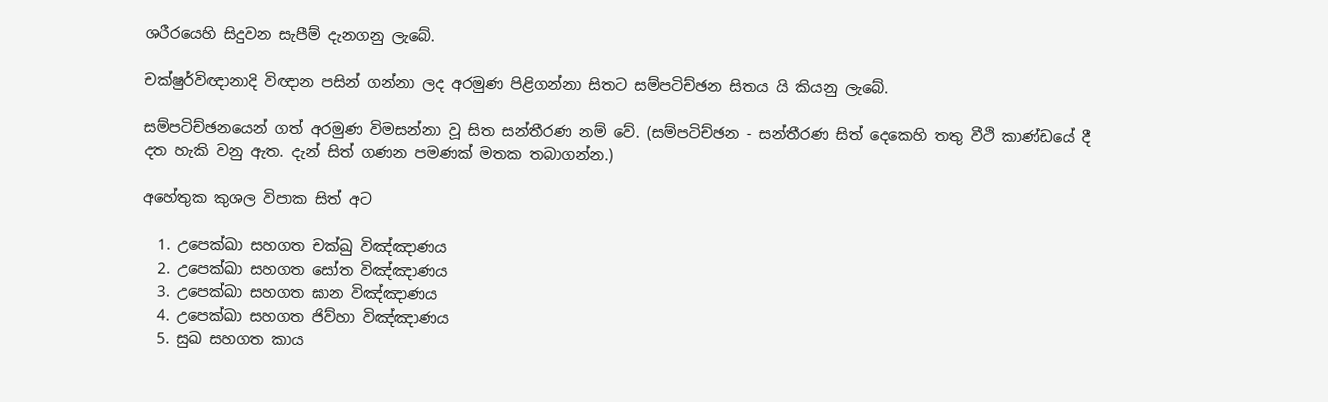ශරීරයෙහි සිදුවන සැපීම් දැනගනු ලැබේ.

චක්ෂුර්විඥානාදි විඥාන පසින් ගන්නා ලද අරමුණ පිළිගන්නා සිතට සම්පටිච්ඡන සිතය යි කියනු ලැබේ.

සම්පටිච්ඡනයෙන් ගත් අරමුණ විමසන්නා වූ සිත සන්තීරණ නම් වේ. (සම්පටිච්ඡන - සන්තීරණ සිත් දෙකෙහි තතු වීථි කාණ්ඩයේ දී දත හැකි වනු ඇත. දැන් සිත් ගණන පමණක් මතක තබාගන්න.)

අහේතුක කුශල විපාක සිත් අට

  1. උපෙක්ඛා සහගත චක්ඛු විඤ්ඤාණය
  2. උපෙක්ඛා සහගත සෝත විඤ්ඤාණය
  3. උපෙක්ඛා සහගත ඝාන විඤ්ඤාණය
  4. උපෙක්ඛා සහගත ජිව්හා විඤ්ඤාණය
  5. සුඛ සහගත කාය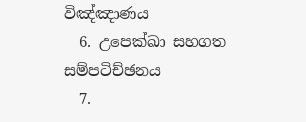විඤ්ඤාණය
  6. උපෙක්ඛා සහගත සම්පටිච්ඡනය
  7.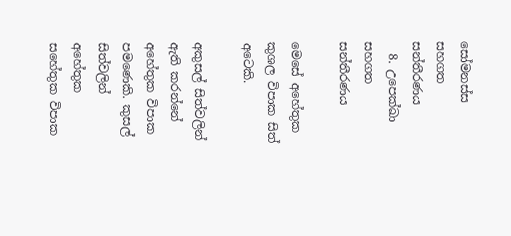සෝමනස්ස සහගත සන්තීරණය
  8. උපෙක්ඛා සහගත සන්තීරණය

මෙසේ අහේතුක කුශල විපාක සිත් අටෙකි.

අකුසල් සිත්වලින් ඇති කරන්නේ අහේතුක විපාක පමණෙකි. කුසල් සිත්වලින් අහේතුක සහේතුක විපාක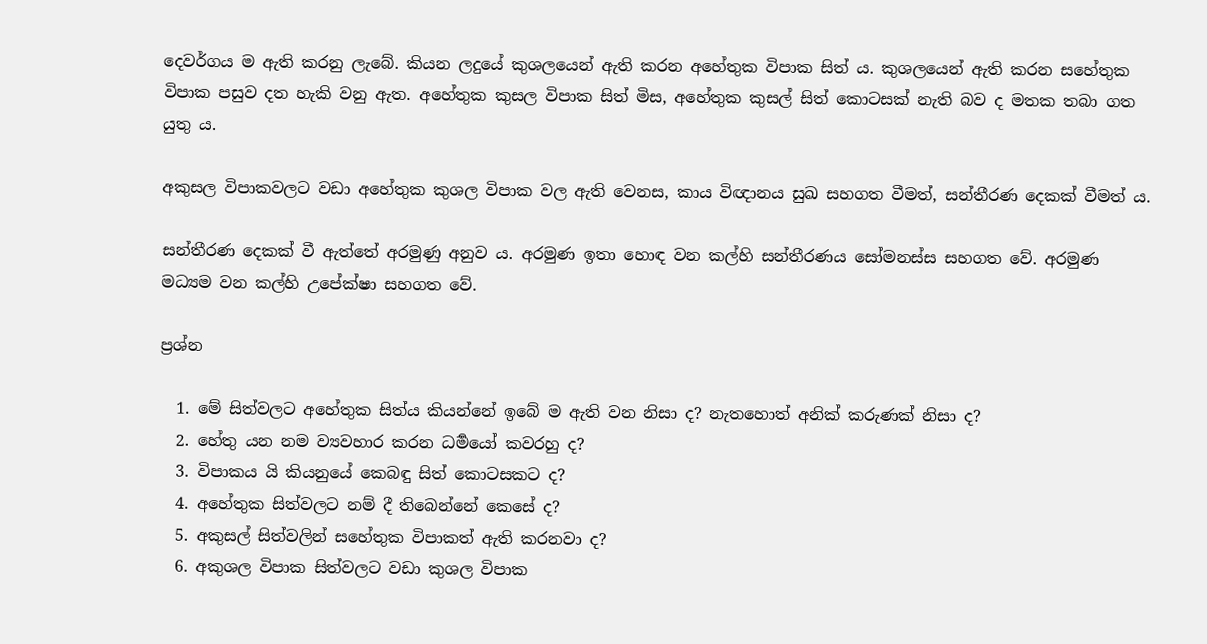දෙවර්ගය ම ඇති කරනු ලැබේ. කියන ලදුයේ කුශලයෙන් ඇති කරන අහේතුක විපාක සිත් ය. කුශලයෙන් ඇති කරන සහේතුක විපාක පසුව දත හැකි වනු ඇත. අහේතුක කුසල විපාක සිත් මිස, අහේතුක කුසල් සිත් කොටසක් නැති බව ද මතක තබා ගත යුතු ය.

අකුසල විපාකවලට වඩා අහේතුක කුශල විපාක වල ඇති වෙනස, කාය විඥානය සුඛ සහගත වීමත්, සන්තීරණ දෙකක් වීමත් ය.

සන්තීරණ දෙකක් වී ඇත්තේ අරමුණු අනුව ය. අරමුණ ඉතා හොඳ වන කල්හි සන්තීරණය සෝමනස්ස සහගත වේ. අරමුණ මධ්‍යම වන කල්හි උපේක්ෂා සහගත වේ.

ප්‍ර‍ශ්න

  1. මේ සිත්වලට අහේතුක සිත්ය කියන්නේ ඉබේ ම ඇති වන නිසා ද? නැතහොත් අනික් කරුණක් නිසා ද?
  2. හේතු යන නම ව්‍යවහාර කරන ධර්‍මයෝ කවරහු ද?
  3. විපාකය යි කියනුයේ කෙබඳු සිත් කොටසකට ද?
  4. අහේතුක සිත්වලට නම් දී තිබෙන්නේ කෙසේ ද?
  5. අකුසල් සිත්වලින් සහේතුක විපාකත් ඇති කරනවා ද?
  6. අකුශල විපාක සිත්වලට වඩා කුශල විපාක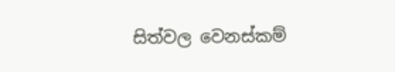සිත්වල වෙනස්කම්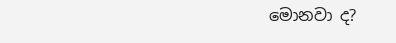මොනවා ද?